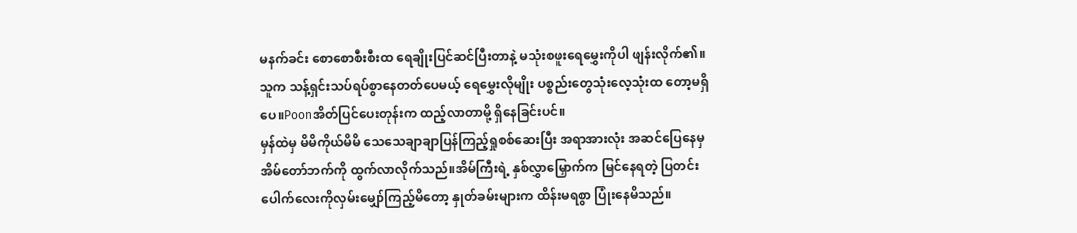မနက်ခင်း စောစောစီးစီးထ ရေချိုးပြင်ဆင်ပြီးတာနဲ့ မသုံးစဖူးရေမွှေးကိုပါ ဖျန်းလိုက်၏။ သူက သန့်ရှင်းသပ်ရပ်စွာနေတတ်ပေမယ့် ရေမွှေးလိုမျိုး ပစ္စည်းတွေသုံးလေ့သုံးထ တော့မရှိပေ။Poonအိတ်ပြင်ပေးတုန်းက ထည့်လာတာမို့ ရှိနေခြင်းပင်။
မှန်ထဲမှ မိမိကိုယ်မိမိ သေသေချာချာပြန်ကြည့်ရှုစစ်ဆေးပြီး အရာအားလုံး အဆင်ပြေနေမှ အိမ်တော်ဘက်ကို ထွက်လာလိုက်သည်။အိမ်ကြီးရဲ့ နှစ်လွှာမြှောက်က မြင်နေရတဲ့ ပြတင်းပေါက်လေးကိုလှမ်းမျှော်ကြည့်မိတော့ နှုတ်ခမ်းများက ထိန်းမရစွာ ပြုံးနေမိသည်။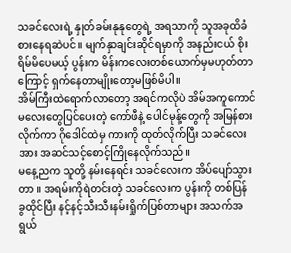သခင်လေးရဲ့ နှုတ်ခမ်းနုနုတွေရဲ့ အရသာကို သူအခုထိခံစားနေရဆဲပင်။ မျက်နှာချင်းဆိုင်ရမှာကို အနည်းငယ် စိုးရိမ်မိပေမယ့် ပွန်းက မိန်းကလေးတစ်ယောက်မှမဟုတ်တာကြောင့် ရှက်နေတာမျိုးတော့မဖြစ်မိပါ။
အိမ်ကြီးထဲရောက်လာတော့ အရင်ကလိုပဲ အိမ်အကူကောင်မလေးတွေပြင်ပေးတဲ့ ကော်ဖီနဲ့ ပေါင်မုန့်တွေကို အမြန်စားလိုက်ကာ ဂိုဒေါင်ထဲမှ ကားကို ထုတ်လိုက်ပြီး သခင်လေးအား အဆင်သင့်စောင့်ကြိုနေလိုက်သည်။
မနေ့ညက သူတို့ နမ်းနေရင်း သခင်လေးက အိပ်ပျော်သွားတာ ။ အရမ်းကိုရဲတင်းတဲ့ သခင်လေးက ပွန်းကို တစ်ပြန် ခွထိုင်ပြီး နင့်နင့်သီးသီးနမ်းရှိုက်ပြစ်တာများ အသက်အရွယ်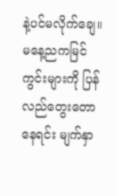နဲ့ပင်မလိုက်ချေ။
မနေ့ညကမြင်ကွင်းများကို ပြန်လည်တွေးတောနေရင်း မျက်နှာ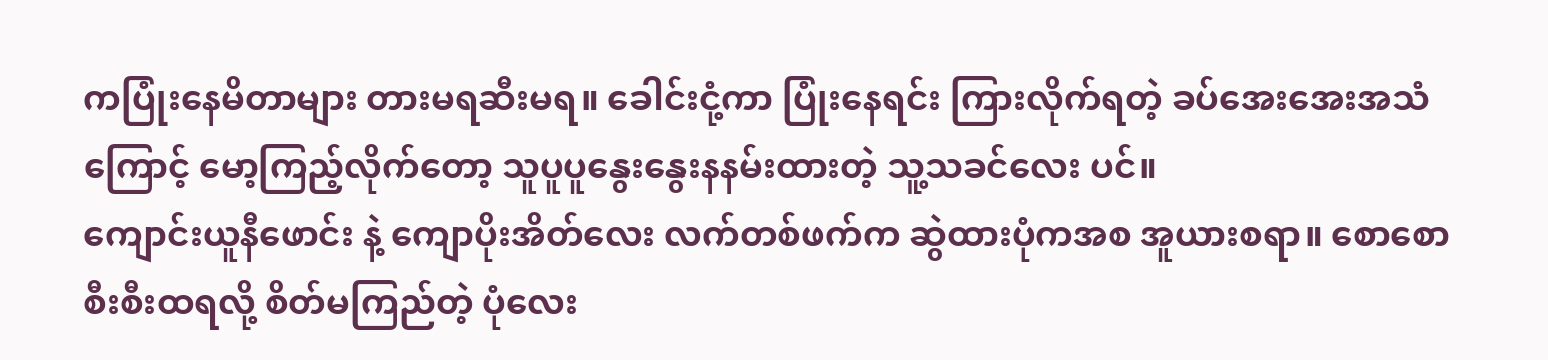ကပြုံးနေမိတာများ တားမရဆီးမရ။ ခေါင်းငုံ့ကာ ပြုံးနေရင်း ကြားလိုက်ရတဲ့ ခပ်အေးအေးအသံကြောင့် မော့ကြည့်လိုက်တော့ သူပူပူနွေးနွေးနနမ်းထားတဲ့ သူ့သခင်လေး ပင်။
ကျောင်းယူနီဖောင်း နဲ့ ကျောပိုးအိတ်လေး လက်တစ်ဖက်က ဆွဲထားပုံကအစ အူယားစရာ။ စောစောစီးစီးထရလို့ စိတ်မကြည်တဲ့ ပုံလေး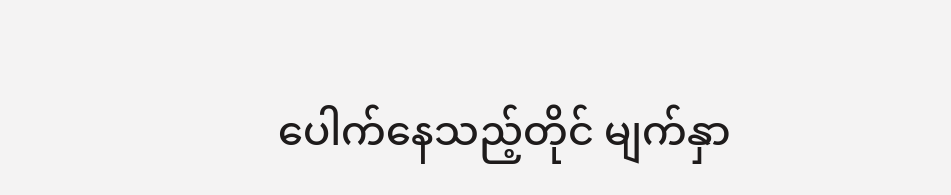ပေါက်နေသည့်တိုင် မျက်နှာ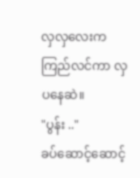လှလှလေးက ကြည်လင်ကာ လှပနေဆဲ။
"ပွန်း .."
ခပ်ဆောင့်ဆောင့်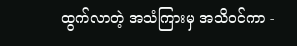ထွက်လာတဲ့ အသံကြားမှ အသိဝင်ကာ -